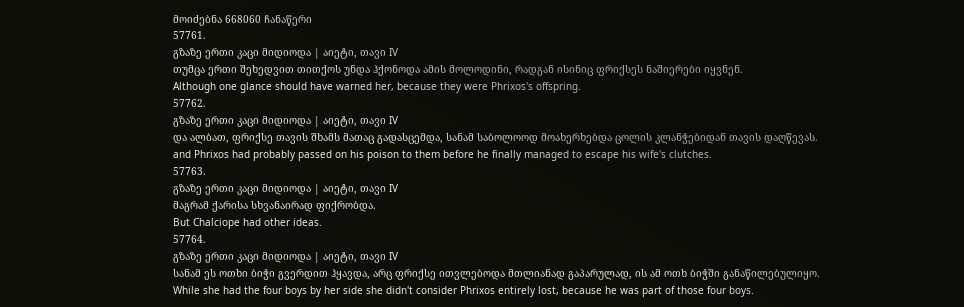მოიძებნა 668060 ჩანაწერი
57761.
გზაზე ერთი კაცი მიდიოდა | აიეტი, თავი IV
თუმცა ერთი შეხედვით თითქოს უნდა ჰქონოდა ამის მოლოდინი, რადგან ისინიც ფრიქსეს ნაშიერები იყვნენ.
Although one glance should have warned her, because they were Phrixos's offspring.
57762.
გზაზე ერთი კაცი მიდიოდა | აიეტი, თავი IV
და ალბათ, ფრიქსე თავის შხამს მათაც გადასცემდა, სანამ საბოლოოდ მოახერხებდა ცოლის კლანჭებიდან თავის დაღწევას.
and Phrixos had probably passed on his poison to them before he finally managed to escape his wife's clutches.
57763.
გზაზე ერთი კაცი მიდიოდა | აიეტი, თავი IV
მაგრამ ქარისა სხვანაირად ფიქრობდა.
But Chalciope had other ideas.
57764.
გზაზე ერთი კაცი მიდიოდა | აიეტი, თავი IV
სანამ ეს ოთხი ბიჭი გვერდით ჰყავდა, არც ფრიქსე ითვლებოდა მთლიანად გაპარულად, ის ამ ოთხ ბიჭში განაწილებულიყო.
While she had the four boys by her side she didn't consider Phrixos entirely lost, because he was part of those four boys.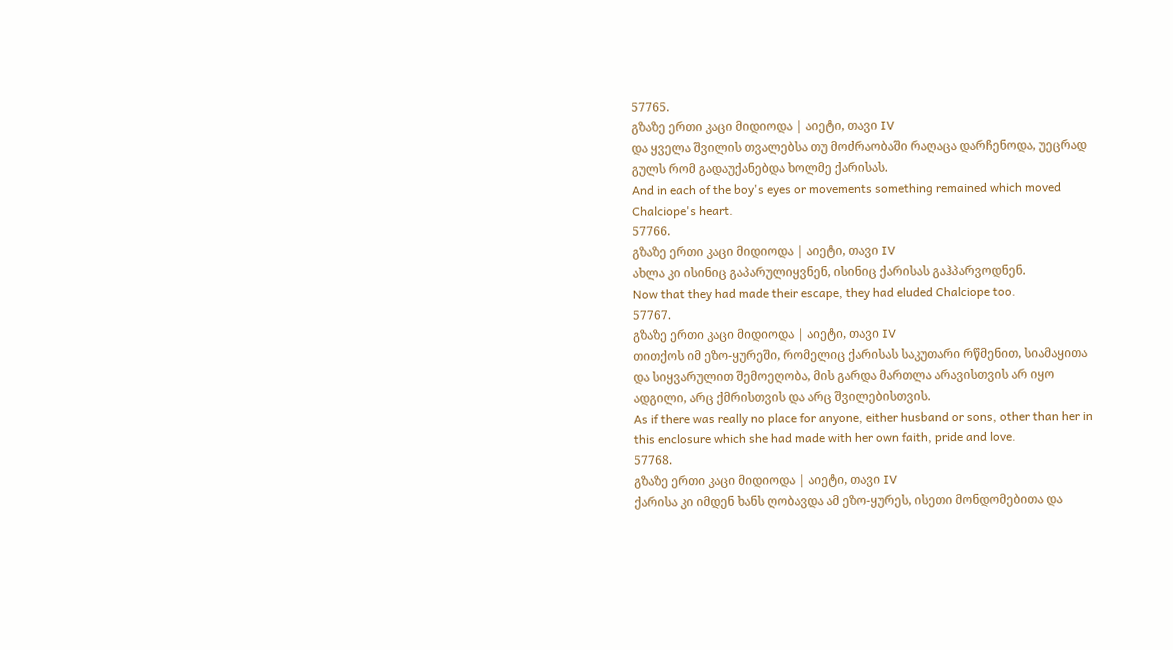57765.
გზაზე ერთი კაცი მიდიოდა | აიეტი, თავი IV
და ყველა შვილის თვალებსა თუ მოძრაობაში რაღაცა დარჩენოდა, უეცრად გულს რომ გადაუქანებდა ხოლმე ქარისას.
And in each of the boy's eyes or movements something remained which moved Chalciope's heart.
57766.
გზაზე ერთი კაცი მიდიოდა | აიეტი, თავი IV
ახლა კი ისინიც გაპარულიყვნენ, ისინიც ქარისას გაჰპარვოდნენ.
Now that they had made their escape, they had eluded Chalciope too.
57767.
გზაზე ერთი კაცი მიდიოდა | აიეტი, თავი IV
თითქოს იმ ეზო-ყურეში, რომელიც ქარისას საკუთარი რწმენით, სიამაყითა და სიყვარულით შემოეღობა, მის გარდა მართლა არავისთვის არ იყო ადგილი, არც ქმრისთვის და არც შვილებისთვის.
As if there was really no place for anyone, either husband or sons, other than her in this enclosure which she had made with her own faith, pride and love.
57768.
გზაზე ერთი კაცი მიდიოდა | აიეტი, თავი IV
ქარისა კი იმდენ ხანს ღობავდა ამ ეზო-ყურეს, ისეთი მონდომებითა და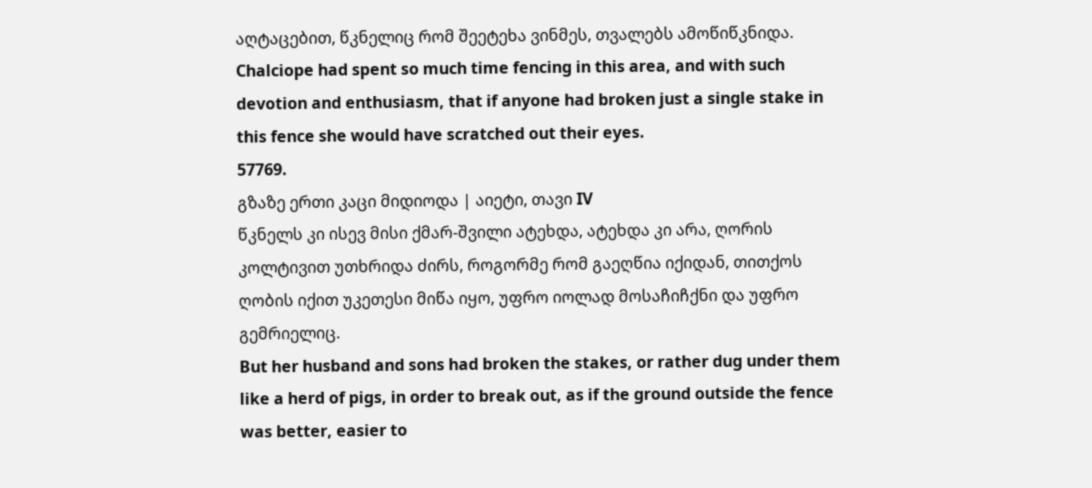აღტაცებით, წკნელიც რომ შეეტეხა ვინმეს, თვალებს ამოწიწკნიდა.
Chalciope had spent so much time fencing in this area, and with such devotion and enthusiasm, that if anyone had broken just a single stake in this fence she would have scratched out their eyes.
57769.
გზაზე ერთი კაცი მიდიოდა | აიეტი, თავი IV
წკნელს კი ისევ მისი ქმარ-შვილი ატეხდა, ატეხდა კი არა, ღორის კოლტივით უთხრიდა ძირს, როგორმე რომ გაეღწია იქიდან, თითქოს ღობის იქით უკეთესი მიწა იყო, უფრო იოლად მოსაჩიჩქნი და უფრო გემრიელიც.
But her husband and sons had broken the stakes, or rather dug under them like a herd of pigs, in order to break out, as if the ground outside the fence was better, easier to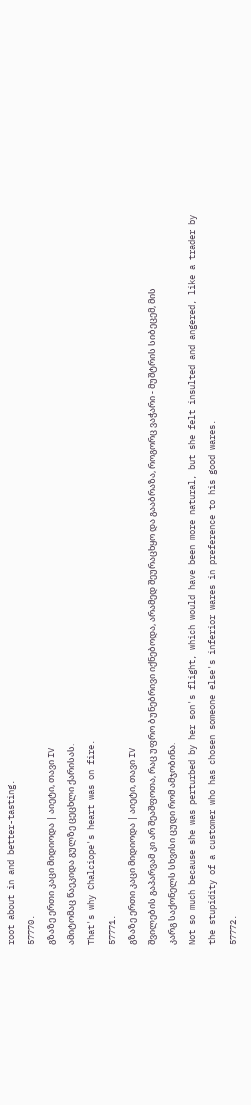root about in and better-tasting.
57770.
გზაზე ერთი კაცი მიდიოდა | აიეტი, თავი IV
ამიტომაც წაეკიდა გულზე ცეცხლი ქარისას.
That's why Chalciope's heart was on fire.
57771.
გზაზე ერთი კაცი მიდიოდა | აიეტი, თავი IV
შვილების გაპარვამ კი არ შეაშფოთა, რაც უფრო ბუნებრივი იქნებოდა, არამედ შეურაცხყო და გააბრაზა, როგორც ვაჭარი - მუშტრის სიბეცემ, მის კარგ საქონელს სხვისი ცუდი რომ ამჯობინა.
Not so much because she was perturbed by her son's flight, which would have been more natural, but she felt insulted and angered, like a trader by the stupidity of a customer who has chosen someone else's inferior wares in preference to his good wares.
57772.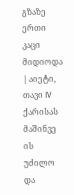გზაზე ერთი კაცი მიდიოდა | აიეტი, თავი IV
ქარისას მაშინვე ის უძილო და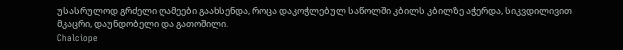უსასრულოდ გრძელი ღამეები გაახსენდა, როცა დაკოჭლებულ საწოლში კბილს კბილზე აჭერდა, სიკვდილივით მკაცრი, დაუნდობელი და გათოშილი.
Chalciope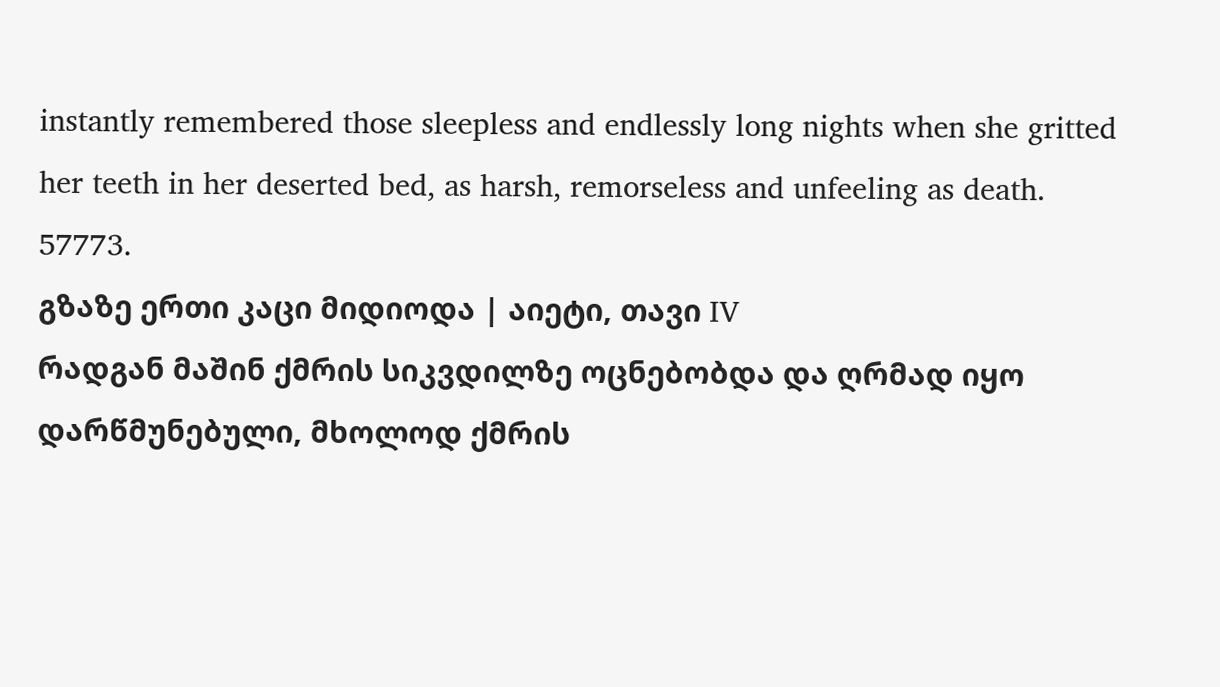instantly remembered those sleepless and endlessly long nights when she gritted her teeth in her deserted bed, as harsh, remorseless and unfeeling as death.
57773.
გზაზე ერთი კაცი მიდიოდა | აიეტი, თავი IV
რადგან მაშინ ქმრის სიკვდილზე ოცნებობდა და ღრმად იყო დარწმუნებული, მხოლოდ ქმრის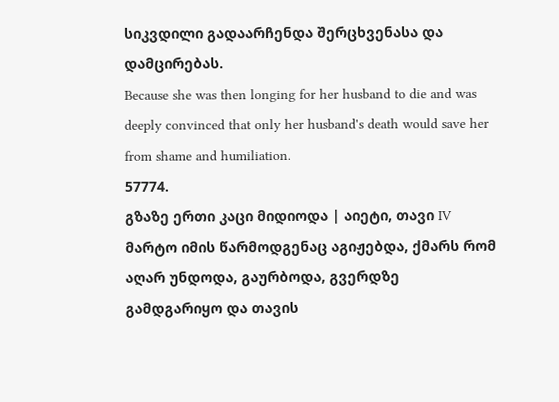სიკვდილი გადაარჩენდა შერცხვენასა და დამცირებას.
Because she was then longing for her husband to die and was deeply convinced that only her husband's death would save her from shame and humiliation.
57774.
გზაზე ერთი კაცი მიდიოდა | აიეტი, თავი IV
მარტო იმის წარმოდგენაც აგიჟებდა, ქმარს რომ აღარ უნდოდა, გაურბოდა, გვერდზე გამდგარიყო და თავის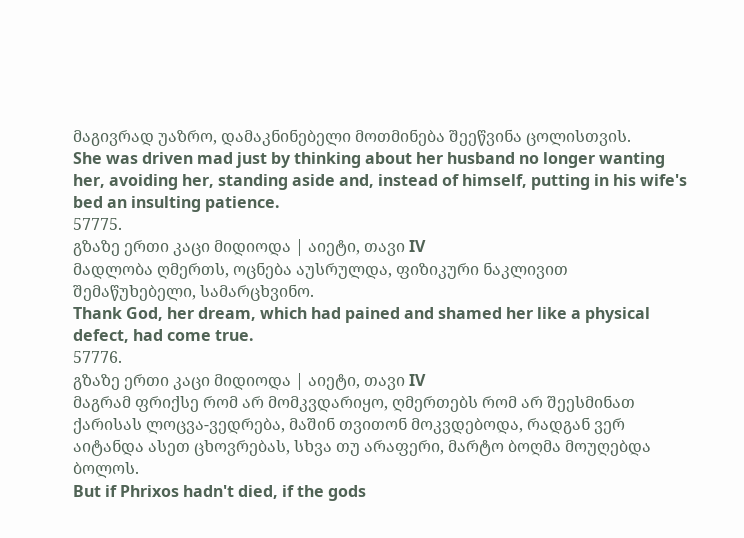მაგივრად უაზრო, დამაკნინებელი მოთმინება შეეწვინა ცოლისთვის.
She was driven mad just by thinking about her husband no longer wanting her, avoiding her, standing aside and, instead of himself, putting in his wife's bed an insulting patience.
57775.
გზაზე ერთი კაცი მიდიოდა | აიეტი, თავი IV
მადლობა ღმერთს, ოცნება აუსრულდა, ფიზიკური ნაკლივით შემაწუხებელი, სამარცხვინო.
Thank God, her dream, which had pained and shamed her like a physical defect, had come true.
57776.
გზაზე ერთი კაცი მიდიოდა | აიეტი, თავი IV
მაგრამ ფრიქსე რომ არ მომკვდარიყო, ღმერთებს რომ არ შეესმინათ ქარისას ლოცვა-ვედრება, მაშინ თვითონ მოკვდებოდა, რადგან ვერ აიტანდა ასეთ ცხოვრებას, სხვა თუ არაფერი, მარტო ბოღმა მოუღებდა ბოლოს.
But if Phrixos hadn't died, if the gods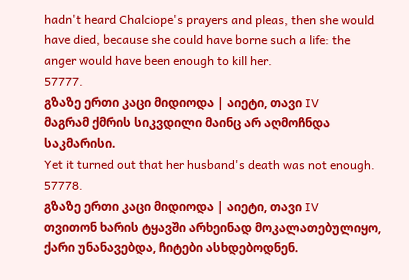hadn't heard Chalciope's prayers and pleas, then she would have died, because she could have borne such a life: the anger would have been enough to kill her.
57777.
გზაზე ერთი კაცი მიდიოდა | აიეტი, თავი IV
მაგრამ ქმრის სიკვდილი მაინც არ აღმოჩნდა საკმარისი.
Yet it turned out that her husband's death was not enough.
57778.
გზაზე ერთი კაცი მიდიოდა | აიეტი, თავი IV
თვითონ ხარის ტყავში არხეინად მოკალათებულიყო, ქარი უნანავებდა, ჩიტები ასხდებოდნენ.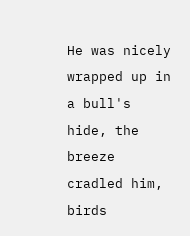He was nicely wrapped up in a bull's hide, the breeze cradled him, birds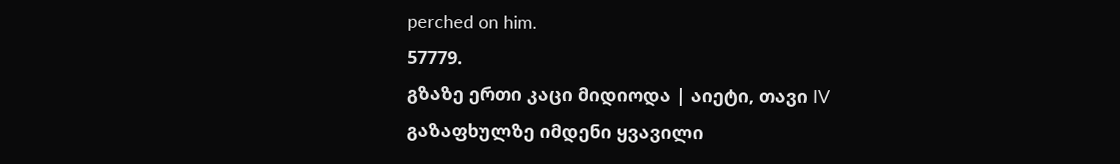perched on him.
57779.
გზაზე ერთი კაცი მიდიოდა | აიეტი, თავი IV
გაზაფხულზე იმდენი ყვავილი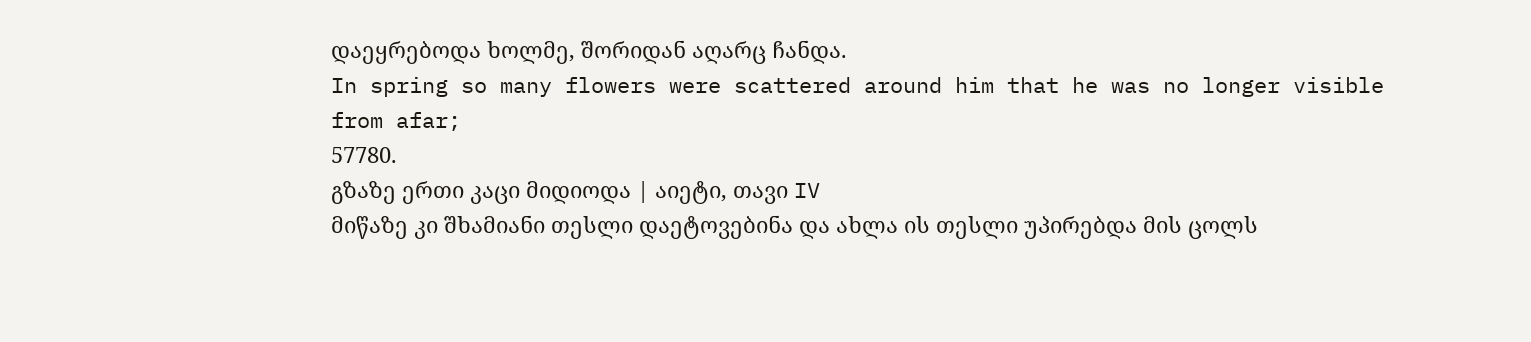დაეყრებოდა ხოლმე, შორიდან აღარც ჩანდა.
In spring so many flowers were scattered around him that he was no longer visible from afar;
57780.
გზაზე ერთი კაცი მიდიოდა | აიეტი, თავი IV
მიწაზე კი შხამიანი თესლი დაეტოვებინა და ახლა ის თესლი უპირებდა მის ცოლს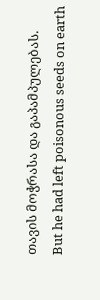თავის მოჭრასა და გაპამპულებას.
But he had left poisonous seeds on earth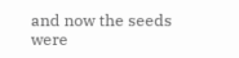and now the seeds were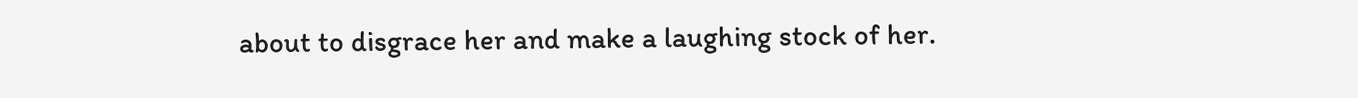about to disgrace her and make a laughing stock of her.